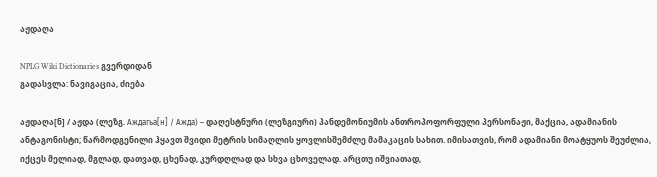აჟდაღა

NPLG Wiki Dictionaries გვერდიდან
გადასვლა: ნავიგაცია, ძიება

აჟდაღა[ნ] / აჟდა (ლეზგ. Аждагьа[н] / Ажда) – დაღესტნური (ლეზგიური) პანდემონიუმის ანთროპოფორფული პერსონაჟი, მაქცია, ადამიანის ანტაგონისტი; წარმოდგენილი ჰყავთ შვიდი მეტრის სიმაღლის ყოვლისშემძლე მამაკაცის სახით. იმისათვის, რომ ადამიანი მოატყუოს შეუძლია, იქცეს მელიად, მგლად, დათვად, ცხენად, კურდღლად და სხვა ცხოველად. არცთუ იშვიათად,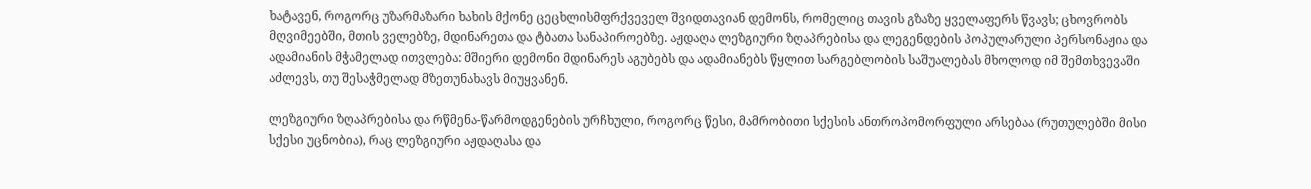ხატავენ, როგორც უზარმაზარი ხახის მქონე ცეცხლისმფრქვეველ შვიდთავიან დემონს, რომელიც თავის გზაზე ყველაფერს წვავს; ცხოვრობს მღვიმეებში, მთის ველებზე, მდინარეთა და ტბათა სანაპიროებზე. აჟდაღა ლეზგიური ზღაპრებისა და ლეგენდების პოპულარული პერსონაჟია და ადამიანის მჭამელად ითვლება: მშიერი დემონი მდინარეს აგუბებს და ადამიანებს წყლით სარგებლობის საშუალებას მხოლოდ იმ შემთხვევაში აძლევს, თუ შესაჭმელად მზეთუნახავს მიუყვანენ.

ლეზგიური ზღაპრებისა და რწმენა-წარმოდგენების ურჩხული, როგორც წესი, მამრობითი სქესის ანთროპომორფული არსებაა (რუთულებში მისი სქესი უცნობია), რაც ლეზგიური აჟდაღასა და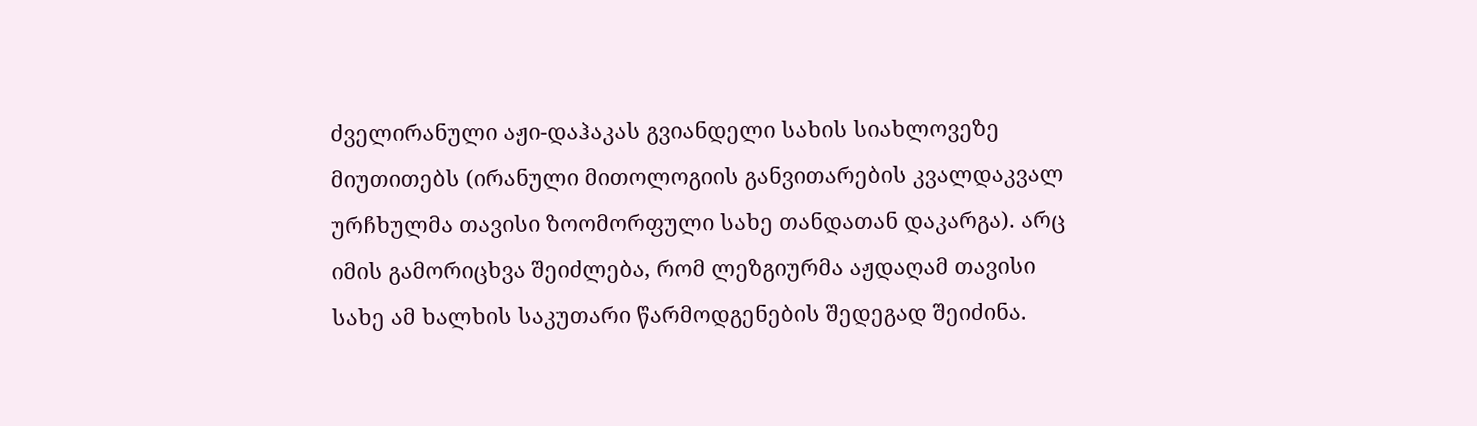ძველირანული აჟი-დაჰაკას გვიანდელი სახის სიახლოვეზე მიუთითებს (ირანული მითოლოგიის განვითარების კვალდაკვალ ურჩხულმა თავისი ზოომორფული სახე თანდათან დაკარგა). არც იმის გამორიცხვა შეიძლება, რომ ლეზგიურმა აჟდაღამ თავისი სახე ამ ხალხის საკუთარი წარმოდგენების შედეგად შეიძინა.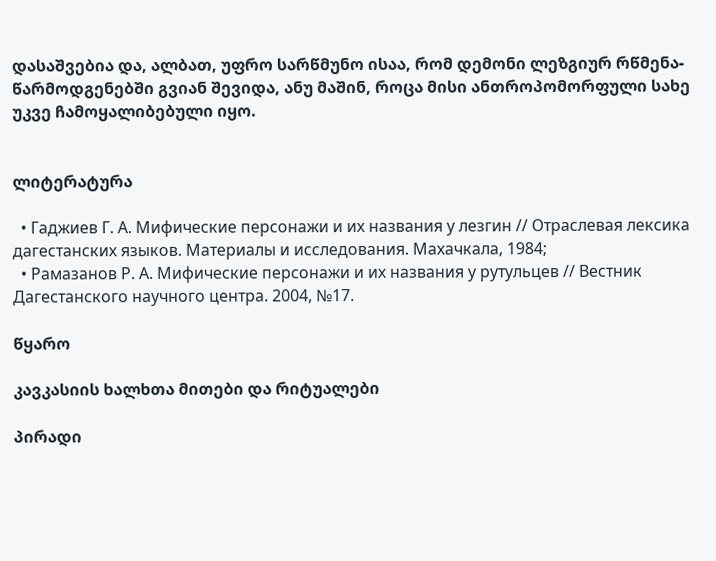დასაშვებია და, ალბათ, უფრო სარწმუნო ისაა, რომ დემონი ლეზგიურ რწმენა-წარმოდგენებში გვიან შევიდა, ანუ მაშინ, როცა მისი ანთროპომორფული სახე უკვე ჩამოყალიბებული იყო.


ლიტერატურა

  • Гаджиев Г. А. Мифические персонажи и их названия у лезгин // Отраслевая лексика дагестанских языков. Материалы и исследования. Махачкала, 1984;
  • Рамазанов Р. А. Мифические персонажи и их названия у рутульцев // Вестник Дагестанского научного центра. 2004, №17.

წყარო

კავკასიის ხალხთა მითები და რიტუალები

პირადი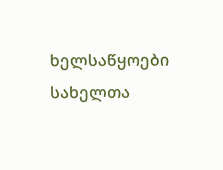ხელსაწყოები
სახელთა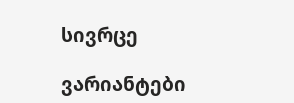სივრცე

ვარიანტები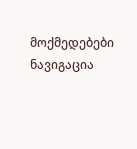მოქმედებები
ნავიგაცია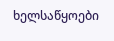ხელსაწყოები